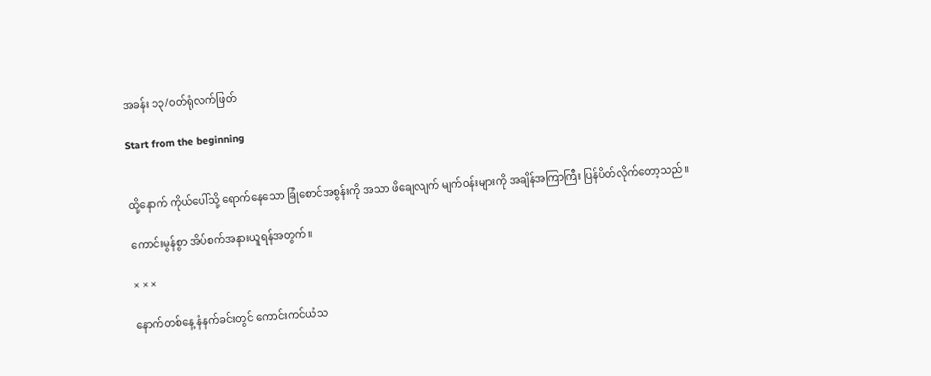အခန်း ၁၃/ဝတ်ရုံလက်ဖြတ်

Start from the beginning


ထို့နောက် ကိုယ်ပေါ်သို့ ရောက်နေသော ခြုံစောင်အစွန်းကို အသာ ဖိချေလျက် မျက်ဝန်းများကို အချိန်အကြာကြီး ပြန်ပိတ်လိုက်တော့သည်။

ကောင်းမွန်စွာ အိပ်စက်အနားယူရန်အတွက်။

× × ×

နောက်တစ်နေ့ နံနက်ခင်းတွင် ကောင်းကင်ယံသ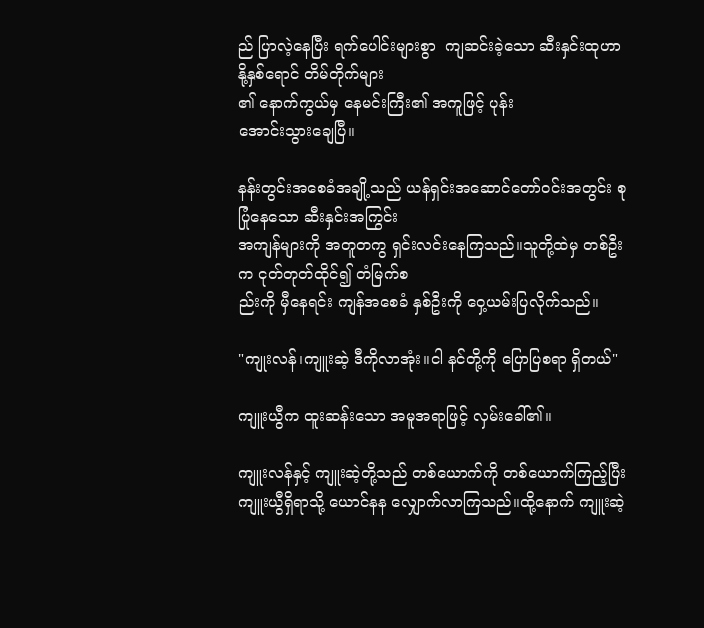ည် ပြာလဲ့နေပြီး ရက်ပေါင်းများစွာ  ကျဆင်းခဲ့သော ဆီးနှင်းထုဟာ နို့နှစ်ရောင် တိမ်တိုက်များ
၏ နောက်ကွယ်မှ နေမင်းကြီး၏ အကူဖြင့် ပုန်း
အောင်းသွားချေပြီ။

နန်းတွင်းအစေခံအချို့သည် ယန်ရှင်းအဆောင်တော်ဝင်းအတွင်း စုပြုံနေသော ဆီးနှင်းအကြွင်း
အကျန်များကို အတူတကွ ရှင်းလင်းနေကြသည်။သူတို့ထဲမှ တစ်ဦးက ငုတ်တုတ်ထိုင်၍ တံမြက်စ
ည်းကို မှီနေရင်း ကျန်အစေခံ နှစ်ဦးကို ဝှေ့ယမ်းပြလိုက်သည်။

"ကျုးလန်၊ကျူးဆဲ့ ဒီကိုလာအုံး။ငါ နင်တို့ကို ပြောပြစရာ ရှိတယ်"

ကျူးယွီက ထူးဆန်းသော အမူအရာဖြင့် လှမ်းခေါ်၏။

ကျူးလန်နှင့် ကျူးဆဲ့တို့သည် တစ်ယောက်ကို တစ်ယောက်ကြည့်ပြီး ကျူးယွီရှိရာသို့ ယောင်နန လျှောက်လာကြသည်။ထို့နောက် ကျူးဆဲ့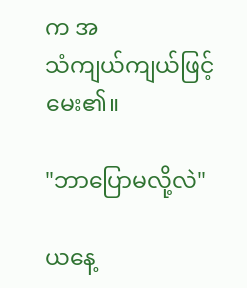က အ
သံကျယ်ကျယ်ဖြင့် မေး၏။

"ဘာပြောမလို့လဲ"

ယနေ့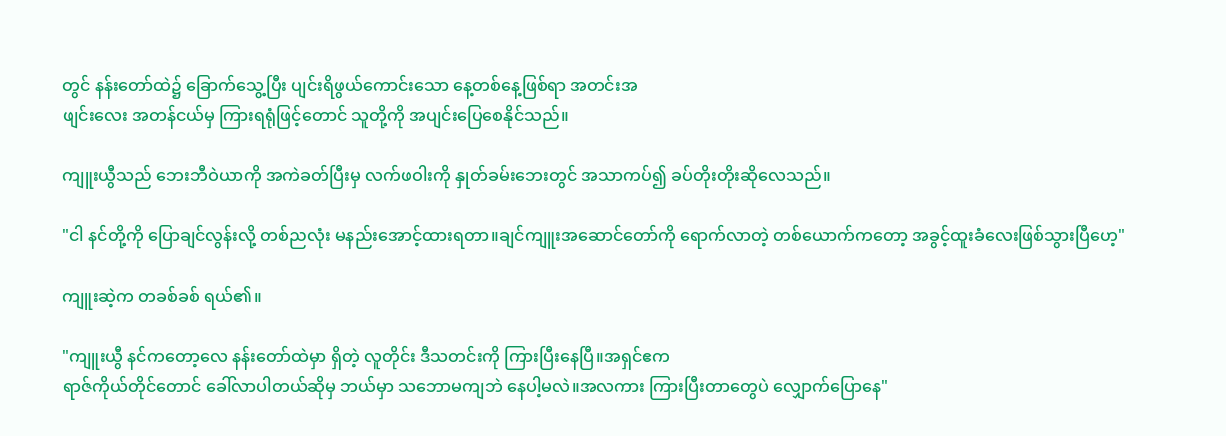တွင် နန်းတော်ထဲ၌ ခြောက်သွေ့ပြီး ပျင်းရိဖွယ်ကောင်းသော နေ့တစ်နေ့ဖြစ်ရာ အတင်းအ
ဖျင်းလေး အတန်ငယ်မှ ကြားရရုံဖြင့်တောင် သူတို့ကို အပျင်းပြေစေနိုင်သည်။

ကျူးယွီသည် ဘေးဘီဝဲယာကို အကဲခတ်ပြီးမှ လက်ဖဝါးကို နှုတ်ခမ်းဘေးတွင် အသာကပ်၍ ခပ်တိုးတိုးဆိုလေသည်။

"ငါ နင်တို့ကို ပြောချင်လွန်းလို့ တစ်ညလုံး မနည်းအောင့်ထားရတာ။ချင်ကျူးအဆောင်တော်ကို ရောက်လာတဲ့ တစ်ယောက်ကတော့ အခွင့်ထူးခံလေးဖြစ်သွားပြီဟေ့"

ကျူးဆဲ့က တခစ်ခစ် ရယ်၏။

"ကျူးယွီ နင်ကတော့လေ နန်းတော်ထဲမှာ ရှိတဲ့ လူတိုင်း ဒီသတင်းကို ကြားပြီးနေပြီ။အရှင်ဧက
ရာဇ်ကိုယ်တိုင်တောင် ခေါ်လာပါတယ်ဆိုမှ ဘယ်မှာ သဘောမကျဘဲ နေပါ့မလဲ။အလကား ကြားပြီးတာတွေပဲ လျှောက်ပြောနေ"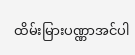ထိမ်းမြားပဏ္ဏာအင်ပါ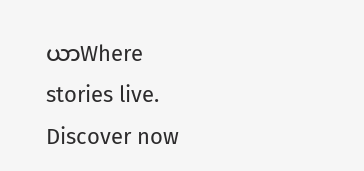ယာWhere stories live. Discover now